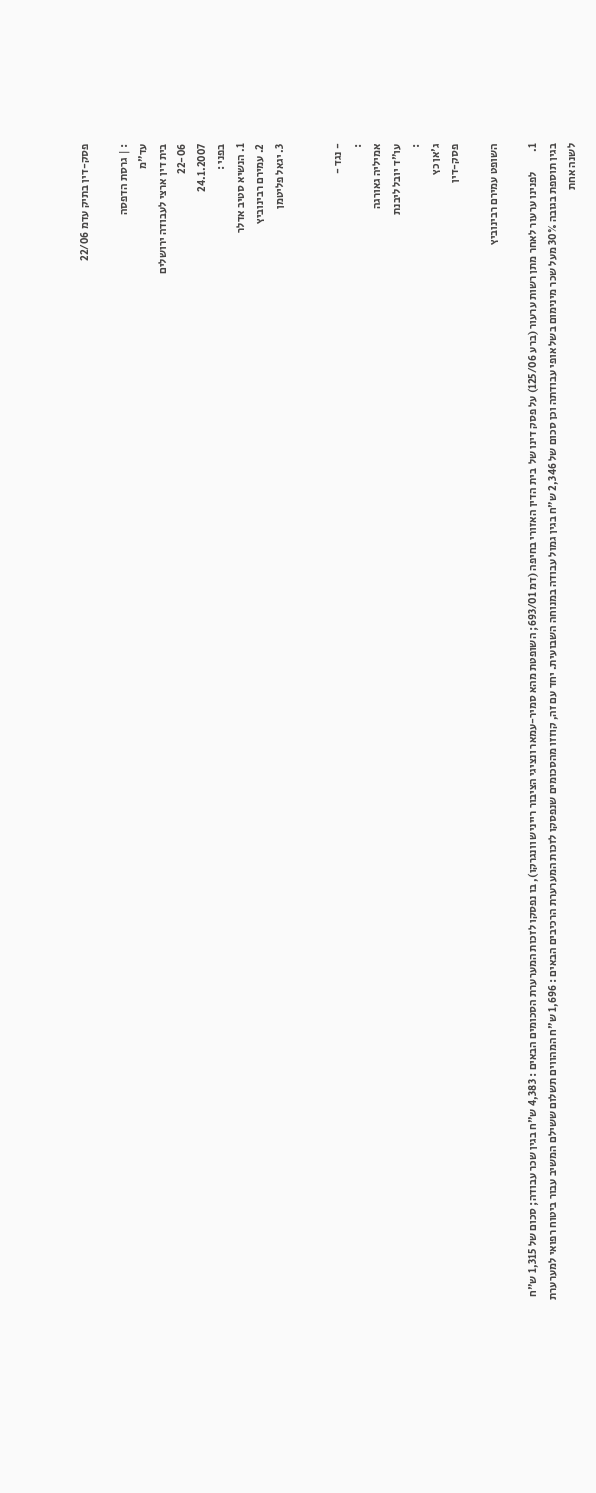פסק-דין בתיק עדמ 22/06

: | גרסת הדפסה
עד"מ
בית דין ארצי לעבודה ירושלים
22-06
24.1.2007
בפני :
1. הנשיא סטיב אדלר
2. עמירם רבינוביץ
3. יגאל פליטמן


- נגד -
:
אמיליה גאורגה
עו"ד יובל ליבנת
:
ג'אן כץ
פסק-דין

השופט עמירם רבינוביץ

1.         לפנינו ערעור לאחר מתן רשות ערעור (ברע 125/06) על פסק דינו של  בית הדין האזורי בחיפה (דמ 693/01; השופטת מהא סמיר-עמאר ונציגי הציבור רייניש וונגרקו), בו נפסקו לזכות המערערת הסכומים הבאים : 4,383 ש"ח בגין שכר עבודה; סכום של 1,315 ש"ח בגין תוספת בגובה 30% מעל שכר מינימום בשל אופי עבודתה וכן סכום של 2,346 ש"ח בגין גמול עבודה במנוחה השבועית. יחד עם זה, קוזזו מהסכומים שנפסקו לזכות המערערת הרכיבים הבאים : 1,696 ש"ח המהווים תשלום ששילם המשיב עבור ביטוח רפואי למערערת לשנה אחת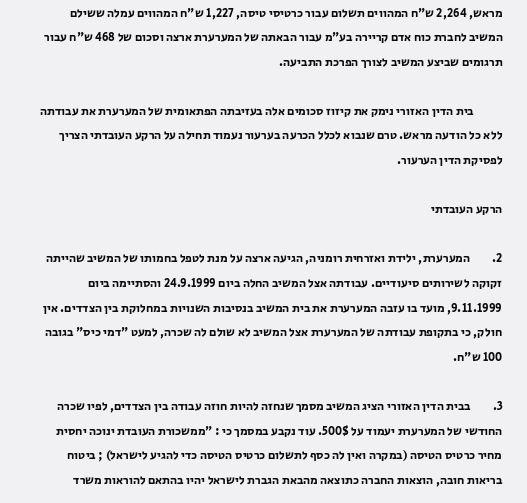מראש, 2,264 ש"ח המהווים תשלום עבור כרטיסי טיסה, 1,227 ש"ח המהווים עמלה ששילם המשיב לחברת כוח אדם קריירה בע"מ עבור הבאתה של המערערת ארצה וסכום של 468 ש"ח עבור תרגומים שביצע המשיב לצורך הפרכת התביעה.

            בית הדין האזורי נימק את קיזוז סכומים אלה בעזיבתה הפתאומית של המערערת את עבודתה ללא כל הודעה מראש. טרם שנבוא לכלל הכרעה בערעור נעמוד תחילה על הרקע העובדתי הצריך לפסיקת הדין הערעור.

הרקע העובדתי

2.         המערערת, ילידת ואזרחית רומניה, הגיעה ארצה על מנת לטפל בחמותו של המשיב שהייתה זקוקה לשירותים סיעודיים. עבודתה אצל המשיב החלה ביום 24.9.1999 והסתיימה ביום 9.11.1999, מועד בו עזבה המערערת את בית המשיב בנסיבות השנויות במחלוקת בין הצדדים. אין חולק, כי בתקופת עבודתה של המערערת אצל המשיב לא שולם לה שכרה, למעט "דמי כיס" בגובה 100 ש"ח.

3.         בבית הדין האזורי הציג המשיב מסמך שנחזה להיות חוזה עבודה בין הצדדים, לפיו שכרה החודשי של המערערת יעמוד על 500$. עוד נקבע במסמך כי : "ממשכורת העובדת ינוכה יחסית מחיר כרטיס הטיסה (במקרה ואין לה כסף לתשלום כרטיס הטיסה כדי להגיע לישראל) ; ביטוח בריאות חובה, הוצאות החברה כתוצאה מהבאת הגברת לישראל יהיו בהתאם להוראות משרד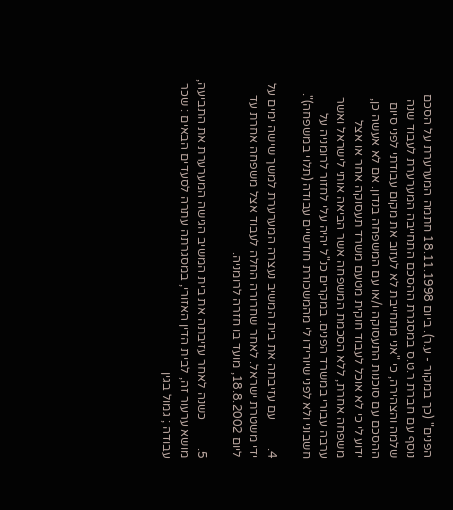הפנים" (כך במקור - ע.ר). ביום 18.11.1998 חתמה המערערת על הסכם נוסף עם חברת ר.ט.ס במסגרת ההסכם התחייבה המערערת לעבוד שנה שלמה והצהירה, כי "אני מתחייבת לא לעזוב את מקום עבודתי לפני סיום ההסכם עם סוכנות התעסוקה ו/או עם המשפחה בנדון. אם לא אעשה כן, ידוע לי כי לא אוכל לעבוד חוקית מטעם משרד תעסוקה אחר או אצל משפחה אחרת, ללא הסכמת המשפחה אשר הביאה אותי לישראל ואשר ערבה עבורי במשרד הפנים. במקרים כנ"ל יהיה עלי לחזור לרומניה על חשבוני ולא לפני שיורידו לי מהמשכורת חודשיים עבודה (תלוי במשפחה)".

4.         עם עזיבתה את בית המשיב נעצרה המערערת למשך שישה ימים על ידי משטרת ישראל. לאחר שחרורה החלה לעבוד אצל משפחה אחרת עד ליום 18.8.2002, מועד בו חזרה לרומניה.

5.         כשנה לאחר עזיבתה את בית המשיב הגישה המערערת את התביעה, מושא ערעור זה, לבית הדין האזורי, במסגרתה עתרה לסעדים הבאים : שכר עבודה ; גמול בגין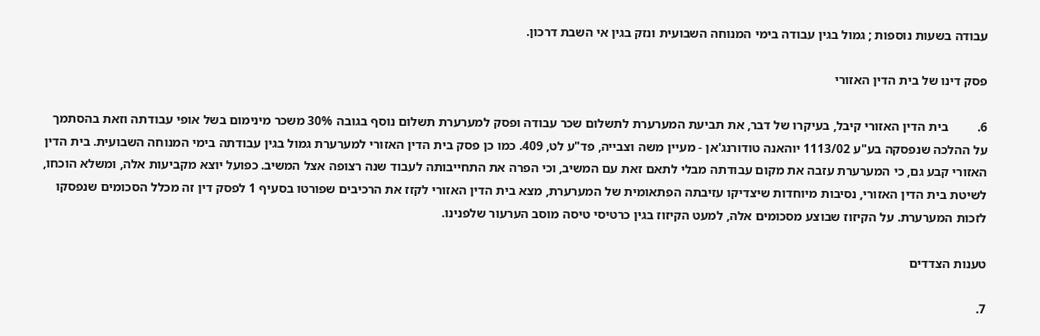עבודה בשעות נוספות ; גמול בגין עבודה בימי המנוחה השבועית ונזק בגין אי השבת דרכון.

פסק דינו של בית הדין האזורי

6.         בית הדין האזורי קיבל, בעיקרו של דבר, את תביעת המערערת לתשלום שכר עבודה ופסק למערערת תשלום נוסף בגובה 30% משכר מינימום בשל אופי עבודתה וזאת בהסתמך על ההלכה שנפסקה בע"ע 1113/02 יוהאנה טודורנג'אן - מעיין משה וצבייה, פד"ע לט, 409. כמו כן פסק בית הדין האזורי למערערת גמול בגין עבודתה בימי המנוחה השבועית. בית הדין האזורי קבע גם, כי המערערת עזבה את מקום עבודתה מבלי לתאם זאת עם המשיב, וכי הפרה את התחייבותה לעבוד שנה רצופה אצל המשיב. כפועל יוצא מקביעות אלה, ומשלא הוכחו, לשיטת בית הדין האזורי, נסיבות מיוחדות שיצדיקו עזיבתה הפתאומית של המערערת, מצא בית הדין האזורי לקזז את הרכיבים שפורטו בסעיף 1 לפסק דין זה מכלל הסכומים שנפסקו לזכות המערערת. על הקיזוז שבוצע מסכומים אלה, למעט הקיזוז בגין כרטיסי טיסה מוסב הערעור שלפנינו.

טענות הצדדים

7.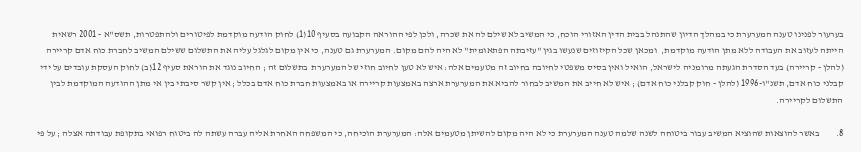בערעור לפנינו טענה המערערת כי במהלך הדיון שהתנהל בבית הדין האזורי הוכח, כי המשיב לא שילם לה את שכרה, ולכן לפי ההוראה הקבועה בסעיף 10(1) לחוק הודעה מוקדמת לפיטורים ולהתפטרות, תשס"א - 2001 רשאית הייתה לעזוב את העבודה ללא מתן הודעה מוקדמת,  ומכאן שכל הקיזוזים שנעשו בגין "עזיבתה הפתאומית" לא היה להם מקום. המערערת גם טענה, כי אין מקום לגלגל עליה את התשלום ששילם המשיב לחברת כוח אדם קריירה (להלן - קריירה) בעד הסדרת הגעתה מרומניה לישראל, הואיל ואין בסיס משפטי לחיובה בחיוב זה מטעמים אלה: איש לא טען לחיוב חוזי של המערערת  בתשלום זה ; החיוב נוגד את הוראת סעיף 12(ב) לחוק העסקת עובדים על ידי קבלני כוח אדם, תשנ"ו-1996 (להלן - חוק קבלני כוח אדם) ; איש לא חייב את המשיב לבחור להביא את המערערת ארצה באמצעות קריירה או באמצעות חברת כוח אדם בכלל ; אין קשר סיבתי בין אי מתן ההודעה המוקדמת לבין התשלום לקריירה.

8.         באשר להוצאות שהוציא המשיב עבור ביטוחה לשנה שלמה טענה המערערת כי לא היה מקום להשיתן מטעמים אלה: המערערת הוכיחה, כי המשפחה האחרת אליה עברה עשתה לה ביטוח רפואי בתקופת עבודתה אצלה ; על פי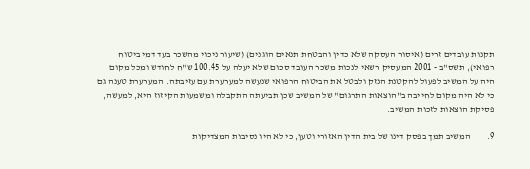תקנות עובדים זרים (איסור העסקה שלא כדין והבטחת תנאים הוגנים) (שיעור ניכוי מהשכר בעד דמי ביטוח רפואי), תשס"ב - 2001 המעסיק רשאי לנכות משכר העובד סכום שלא יעלה על 100.45 ש"ח לחודש ומכל מקום היה על המשיב לפעול להקטנת הנזק ולבטל את הביטוח הרפואי שנעשה למערערת עם עזיבתה. המערערת טענה גם כי לא היה מקום לחייבה ב"הוצאות התרגום" של המשיב שכן תביעתה התקבלה ומשמעות הקיזוז היא, למעשה, פסיקת הוצאות לזכות המשיב.

9.         המשיב תמך בפסק דינו של בית הדין האזורי וטען, כי לא היו נסיבות המצדיקות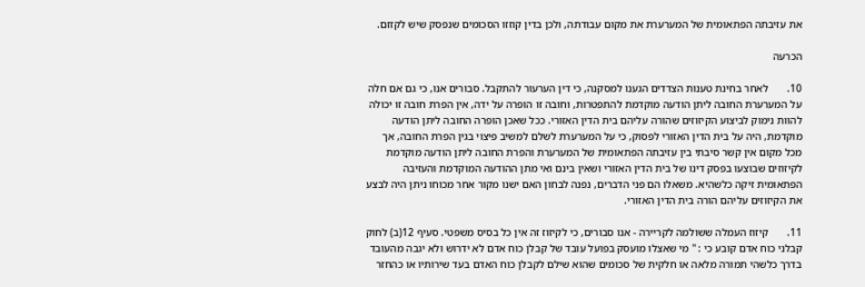את עזיבתה הפתאומית של המערערת את מקום עבודתה, ולכן בדין קוזזו הסכומים שנפסק שיש לקזזם.

הכרעה

10.       לאחר בחינת טענות הצדדים הגענו למסקנה, כי דין הערעור להתקבל. סבורים אנו, כי גם אם חלה על המערערת החובה ליתן הודעה מוקדמת להתפטרות, וחובה זו הופרה על ידה, אין הפרת חובה זו יכולה להוות נימוק לביצוע הקיזוזים שהורה עליהם בית הדין האזורי. ככל שאכן הופרה החובה ליתן הודעה מוקדמת, היה על בית הדין האזורי לפסוק, כי על המערערת לשלם למשיב פיצוי בגין הפרת החובה, אך מכל מקום אין קשר סיבתי בין עזיבתה הפתאומית של המערערת והפרת החובה ליתן הודעה מוקדמת לקיזוזים שבוצעו בפסק דינו של בית הדין האזורי ושאין בינם ואי מתן ההודעה המוקדמת והעזיבה הפתאומית זיקה כלשהיא. משאלו הם פני הדברים, נפנה לבחון האם ישנו מקור אחר מכוחו ניתן היה לבצע את הקיזוזים עליהם הורה בית הדין האזורי.

11.       קיזוז העמלה ששולמה לקריירה - אנו סבורים, כי לקיזוז זה אין כל בסיס משפטי. סעיף 12(ב) לחוק קבלני כוח אדם קובע כי : " מי שאצלו מועסק בפועל עובד של קבלן כוח אדם לא ידרוש ולא יגבה מהעובד בדרך כלשהי תמורה מלאה או חלקית של סכומים שהוא שילם לקבלן כוח האדם בעד שירותיו או כהחזר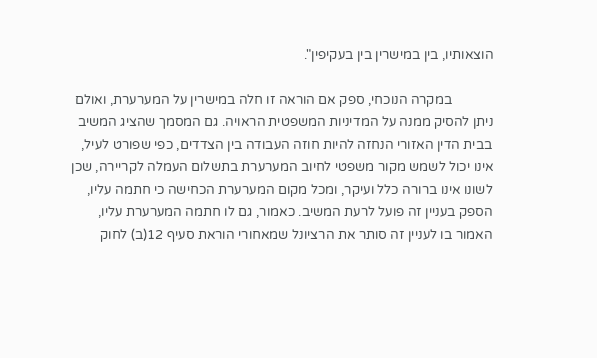הוצאותיו, בין במישרין בין בעקיפין".

            במקרה הנוכחי, ספק אם הוראה זו חלה במישרין על המערערת, ואולם ניתן להסיק ממנה על המדיניות המשפטית הראויה. גם המסמך שהציג המשיב בבית הדין האזורי הנחזה להיות חוזה העבודה בין הצדדים, כפי שפורט לעיל, אינו יכול לשמש מקור משפטי לחיוב המערערת בתשלום העמלה לקריירה, שכן לשונו אינו ברורה כלל ועיקר, ומכל מקום המערערת הכחישה כי חתמה עליו, הספק בעניין זה פועל לרעת המשיב. כאמור, גם לו חתמה המערערת עליו, האמור בו לעניין זה סותר את הרציונל שמאחורי הוראת סעיף 12(ב) לחוק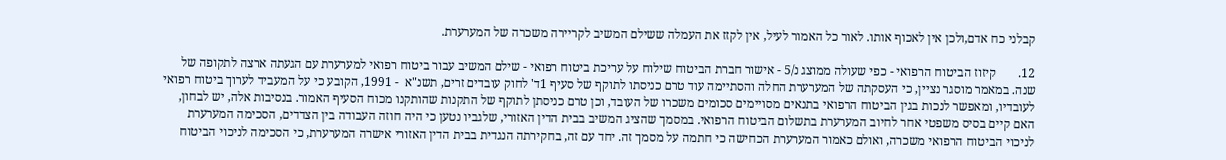קבלני כח אדם,ולכן אין לאכוף אותו. לאור כל האמור לעיל, אין לקזז את העמלה ששילם המשיב לקריירה משכרה של המערערת.

12.       קיזוז הביטוח הרפואי - כפי שעולה ממוצג נ/5 - אישור חברת הביטוח שילוח על עריכת ביטוח רפואי - שילם המשיב עבור ביטוח רפואי למערערת עם הגעתה ארצה לתקופה של שנה. במאמר מוסגר נציין, כי העסקתה של המערערת החלה והסתיימה עוד טרם כניסתו לתוקף של סעיף 1ד' לחוק עובדים זרים, תשנ"א  - 1991, הקובע כי על המעביד לערוך ביטוח רפואי לעובדיו, ומאפשר לנכות בגין הביטוח הרפואי בתנאים מסויימים סכומים משכרו של העובד, וכן טרם כניסתן לתוקף של התקנות שהותקנו מכוח הסעיף האמור. בנסיבות אלה, יש לבחון, האם קיים בסיס משפטי אחר לחיוב המערערת בתשלום הביטוח הרפואי. במסמך שהציג המשיב בבית הדין האזורי, שלגביו נטען כי היה חוזה העבודה בין הצדדים, הסכימה המערערת לניכוי הביטוח הרפואי משכרה, ואולם כאמור המערערת הכחישה כי חתמה על מסמך זה. יחד עם זה, בחקירתה הנגדית בבית הדין האזורי אישרה המערערת, כי הסכימה לניכוי הביטוח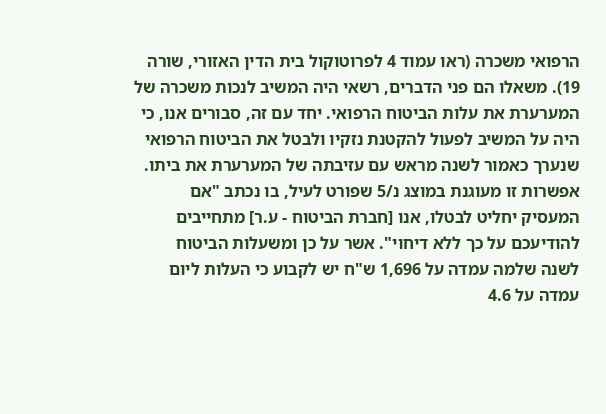הרפואי משכרה (ראו עמוד 4 לפרוטוקול בית הדין האזורי, שורה 19). משאלו הם פני הדברים, רשאי היה המשיב לנכות משכרה של המערערת את עלות הביטוח הרפואי. יחד עם זה, סבורים אנו, כי היה על המשיב לפעול להקטנת נזקיו ולבטל את הביטוח הרפואי שנערך כאמור לשנה מראש עם עזיבתה של המערערת את ביתו. אפשרות זו מעוגנת במוצג נ/5 שפורט לעיל, בו נכתב "אם המעסיק יחליט לבטלו, אנו [חברת הביטוח - ע.ר] מתחייבים להודיעכם על כך ללא דיחוי". אשר על כן ומשעלות הביטוח לשנה שלמה עמדה על 1,696 ש"ח יש לקבוע כי העלות ליום עמדה על 4.6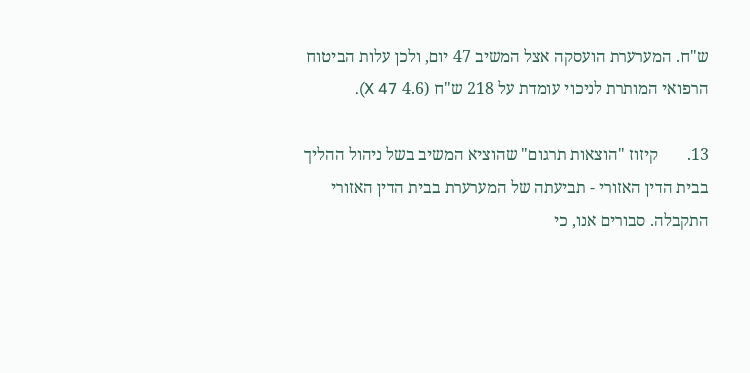ש"ח. המערערת הועסקה אצל המשיב 47 יום, ולכן עלות הביטוח הרפואי המותרת לניכוי עומדת על 218 ש"ח (4.6 X 47).

13.       קיזוז "הוצאות תרגום" שהוציא המשיב בשל ניהול ההליך בבית הדין האזורי - תביעתה של המערערת בבית הדין האזורי התקבלה. סבורים אנו, כי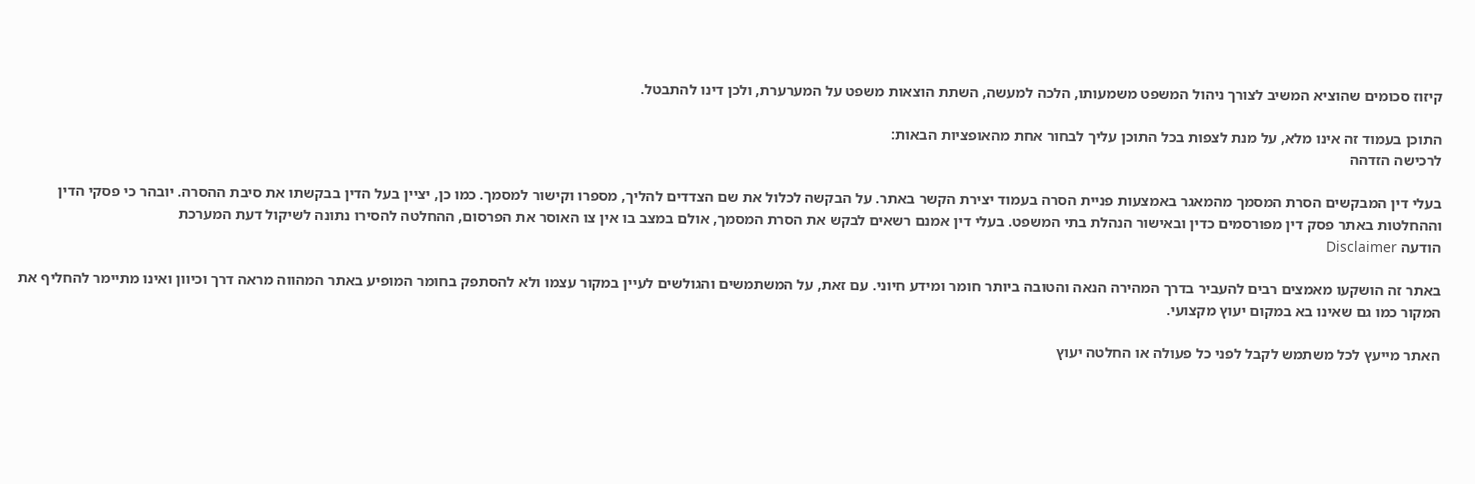קיזוז סכומים שהוציא המשיב לצורך ניהול המשפט משמעותו, הלכה למעשה, השתת הוצאות משפט על המערערת, ולכן דינו להתבטל.

התוכן בעמוד זה אינו מלא, על מנת לצפות בכל התוכן עליך לבחור אחת מהאופציות הבאות:
לרכישה הזדהה

בעלי דין המבקשים הסרת המסמך מהמאגר באמצעות פניית הסרה בעמוד יצירת הקשר באתר. על הבקשה לכלול את שם הצדדים להליך, מספרו וקישור למסמך. כמו כן, יציין בעל הדין בבקשתו את סיבת ההסרה. יובהר כי פסקי הדין וההחלטות באתר פסק דין מפורסמים כדין ובאישור הנהלת בתי המשפט. בעלי דין אמנם רשאים לבקש את הסרת המסמך, אולם במצב בו אין צו האוסר את הפרסום, ההחלטה להסירו נתונה לשיקול דעת המערכת
הודעה Disclaimer

באתר זה הושקעו מאמצים רבים להעביר בדרך המהירה הנאה והטובה ביותר חומר ומידע חיוני. עם זאת, על המשתמשים והגולשים לעיין במקור עצמו ולא להסתפק בחומר המופיע באתר המהווה מראה דרך וכיוון ואינו מתיימר להחליף את המקור כמו גם שאינו בא במקום יעוץ מקצועי.

האתר מייעץ לכל משתמש לקבל לפני כל פעולה או החלטה יעוץ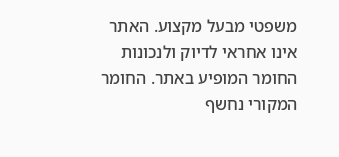משפטי מבעל מקצוע. האתר אינו אחראי לדיוק ולנכונות החומר המופיע באתר. החומר המקורי נחשף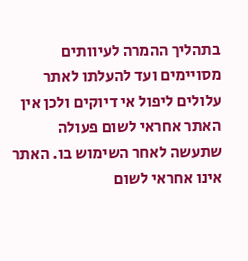בתהליך ההמרה לעיוותים מסויימים ועד להעלתו לאתר עלולים ליפול אי דיוקים ולכן אין האתר אחראי לשום פעולה שתעשה לאחר השימוש בו. האתר אינו אחראי לשום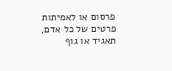פרסום או לאמיתות פרטים של כל אדם, תאגיד או גוף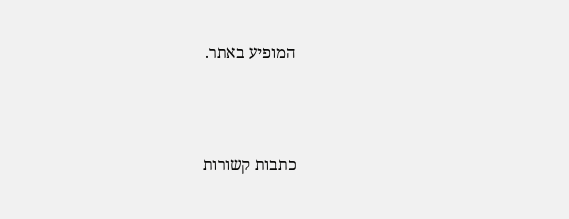המופיע באתר.




כתבות קשורות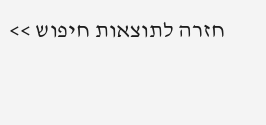חזרה לתוצאות חיפוש >>